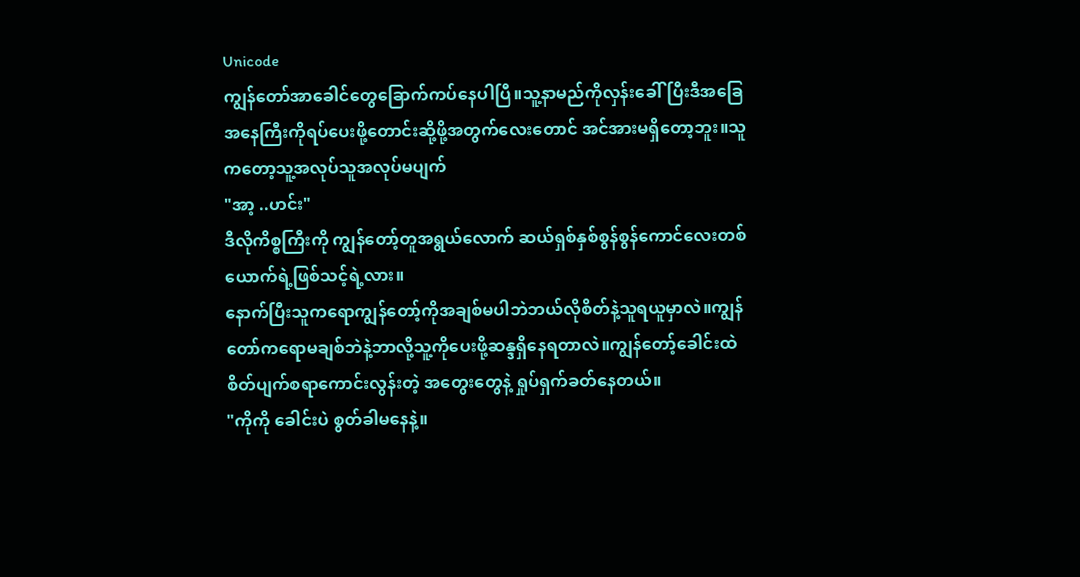Unicode
ကျွန်တော်အာခေါင်တွေခြောက်ကပ်နေပါပြီ။သူ့နာမည်ကိုလှန်းခေါ်ပြီးဒီအခြေအနေကြီးကိုရပ်ပေးဖို့တောင်းဆို့ဖို့အတွက်လေးတောင် အင်အားမရှိတော့ဘူး။သူကတော့သူ့အလုပ်သူအလုပ်မပျက်
"အာ့ ..ဟင်း"
ဒီလိုကိစ္စကြီးကို ကျွန်တော့်တူအရွယ်လောက် ဆယ်ရှစ်နှစ်စွန်စွန်ကောင်လေးတစ်ယောက်ရဲ့ဖြစ်သင့်ရဲ့လား။
နောက်ပြီးသူကရောကျွန်တော့်ကိုအချစ်မပါဘဲဘယ်လိုစိတ်နဲ့သူရယူမှာလဲ။ကျွန်တော်ကရောမချစ်ဘဲနဲ့ဘာလို့သူ့ကိုပေးဖို့ဆန္ဒရှိနေရတာလဲ။ကျွန်တော့်ခေါင်းထဲ စိတ်ပျက်စရာကောင်းလွန်းတဲ့ အတွေးတွေနဲ့ ရှုပ်ရှက်ခတ်နေတယ်။
"ကိုကို ခေါင်းပဲ စွတ်ခါမနေနဲ့။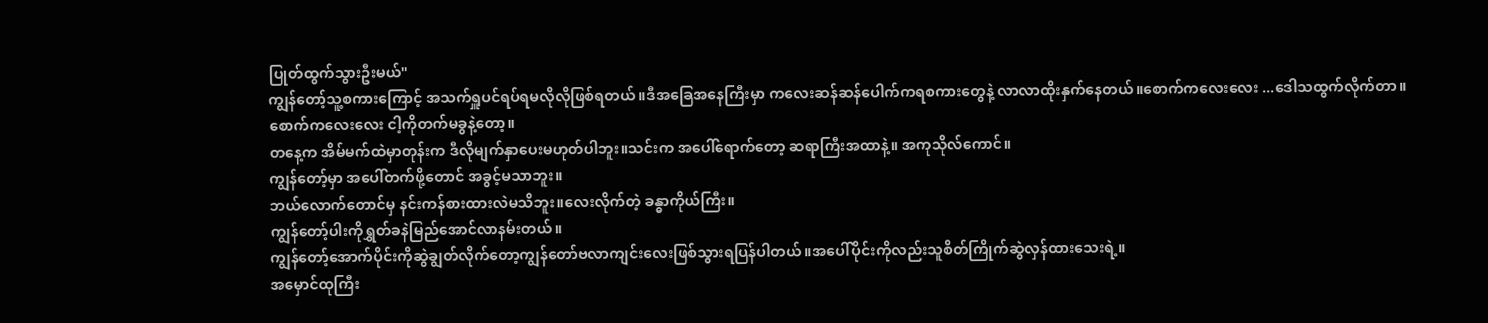ပြုတ်ထွက်သွားဦးမယ်"
ကျွန်တော့်သူ့စကားကြောင့် အသက်ရှူပင်ရပ်ရမလိုလိုဖြစ်ရတယ်။ဒီအခြေအနေကြီးမှာ ကလေးဆန်ဆန်ပေါက်ကရစကားတွေနဲ့ လာလာထိုးနှက်နေတယ်။စောက်ကလေးလေး ...ဒေါသထွက်လိုက်တာ။
စောက်ကလေးလေး ငါ့ကိုတက်မခွနဲ့တော့။
တနေ့က အိမ်မက်ထဲမှာတုန်းက ဒီလိုမျက်နှာပေးမဟုတ်ပါဘူး။သင်းက အပေါ်ရောက်တော့ ဆရာကြီးအထာနဲ့။ အကုသိုလ်ကောင်။
ကျွန်တော့်မှာ အပေါ်တက်ဖို့တောင် အခွင့်မသာဘူး။
ဘယ်လောက်တောင်မှ နင်းကန်စားထားလဲမသိဘူး။လေးလိုက်တဲ့ ခန္ဓာကိုယ်ကြီး။
ကျွန်တော့်ပါးကိုရွှတ်ခနဲမြည်အောင်လာနမ်းတယ်။
ကျွန်တော့်အောက်ပိုင်းကိုဆွဲချွတ်လိုက်တော့ကျွန်တော်ဗလာကျင်းလေးဖြစ်သွားရပြန်ပါတယ်။အပေါ်ပိုင်းကိုလည်းသူစိတ်ကြိုက်ဆွဲလှန်ထားသေးရဲ့။
အမှောင်ထုကြီး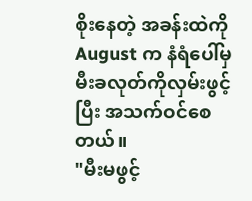စိုးနေတဲ့ အခန်းထဲကို August က နံရံပေါ်မှ မီးခလုတ်ကိုလှမ်းဖွင့်ပြီး အသက်ဝင်စေတယ်။
"မီးမဖွင့်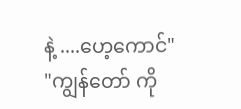နဲ့ ....ဟေ့ကောင်"
"ကျွန်တော် ကို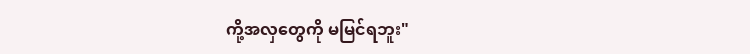ကို့အလှတွေကို မမြင်ရဘူး"